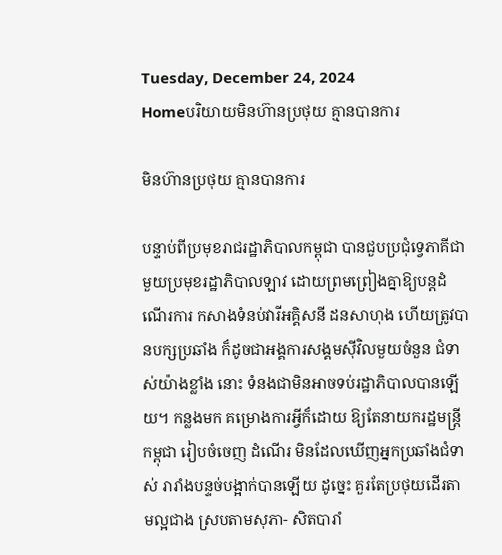Tuesday, December 24, 2024
Homeបរិយាយមិនហ៊ានប្រថុយ គ្មានបានការ

មិនហ៊ានប្រថុយ គ្មានបានការ

បន្ទាប់ពីប្រមុខរាជរដ្ឋាភិបាលកម្ពុជា បានជួបប្រជុំទ្វេភាគីជាមួយប្រមុខរដ្ឋាភិបាលឡាវ ដោយព្រមព្រៀងគ្នាឱ្យបន្តដំណើរការ កសាងទំនប់វារីអគ្គិសនី ដនសាហុង ហើយត្រូវបានបក្សប្រឆាំង ក៏ដូចជាអង្គការសង្គមស៊ីវិលមួយចំនួន ជំទាស់យ៉ាងខ្លាំង នោះ ទំនងជាមិនអាចទប់រដ្ឋាភិបាលបានឡើយ។ កន្លងមក គម្រោងការអ្វីក៏ដោយ ឱ្យតែនាយករដ្ឋមន្ត្រីកម្ពុជា រៀបចំចេញ ដំណើរ មិនដែលឃើញអ្នកប្រឆាំងជំទាស់ រារាំងបន្ទច់បង្អាក់បានឡើយ ដូច្នេះ គួរតែប្រថុយដើរតាមល្អជាង ស្របតាមសុភា- សិតបារាំ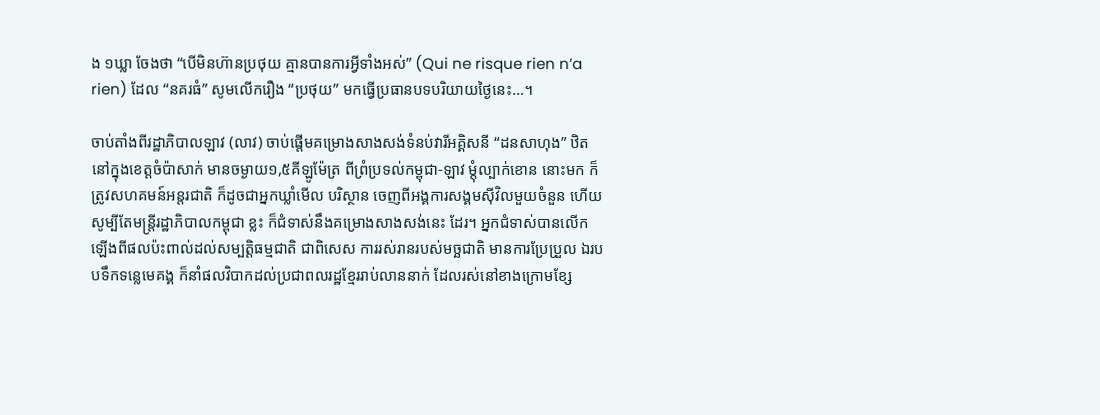ង ១ឃ្លា ចែងថា “បើមិនហ៊ានប្រថុយ គ្មានបានការអ្វីទាំងអស់” (Qui ne risque rien n’a rien) ដែល “នគរធំ” សូមលើករឿង “ប្រថុយ” មកធ្វើប្រធានបទបរិយាយថ្ងៃនេះ…។

ចាប់តាំងពីរដ្ឋាភិបាលឡាវ (លាវ) ចាប់ផ្តើមគម្រោងសាងសង់ទំនប់វារីអគ្គិសនី “ដនសាហុង” ឋិតនៅក្នុងខេត្តចំប៉ាសាក់ មានចម្ងាយ១,៥គីឡូម៉ែត្រ ពីព្រំប្រទល់កម្ពុជា-ឡាវ ម្តុំល្បាក់ខោន នោះមក ក៏ត្រូវសហគមន៍អន្តរជាតិ ក៏ដូចជាអ្នកឃ្លាំមើល បរិស្ថាន ចេញពីអង្គការសង្គមស៊ីវិលមួយចំនួន ហើយសូម្បីតែមន្ត្រីរដ្ឋាភិបាលកម្ពុជា ខ្លះ ក៏ជំទាស់នឹងគម្រោងសាងសង់នេះ ដែរ។ អ្នកជំទាស់បានលើកឡើងពីផលប៉ះពាល់ដល់សម្បត្តិធម្មជាតិ ជាពិសេស ការរស់រានរបស់មច្ឆជាតិ មានការប្រែប្រួល ឯរបបទឹកទន្លេមេគង្គ ក៏នាំផលវិបាកដល់ប្រជាពលរដ្ឋខ្មែររាប់លាននាក់ ដែលរស់នៅខាងក្រោមខ្សែ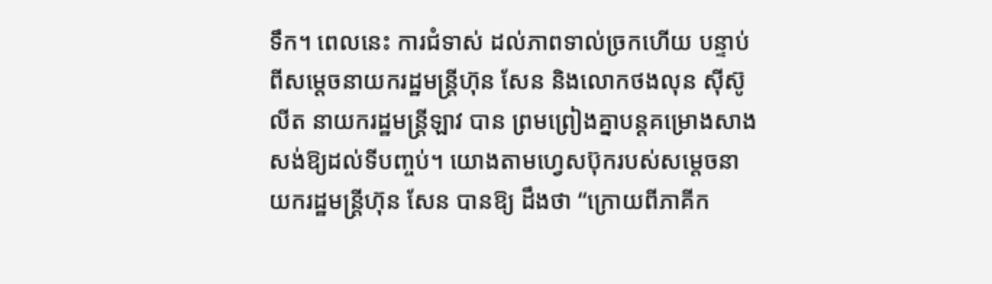ទឹក។ ពេលនេះ ការជំទាស់ ដល់ភាពទាល់ច្រកហើយ បន្ទាប់ពីសម្តេចនាយករដ្ឋមន្ត្រីហ៊ុន សែន និងលោកថងលុន ស៊ីស៊ូលីត នាយករដ្ឋមន្ត្រីឡាវ បាន ព្រមព្រៀងគ្នាបន្តគម្រោងសាងសង់ឱ្យដល់ទីបញ្ចប់។ យោងតាមហ្វេសប៊ុករបស់សម្តេចនាយករដ្ឋមន្ត្រីហ៊ុន សែន បានឱ្យ ដឹងថា “ក្រោយពីភាគីក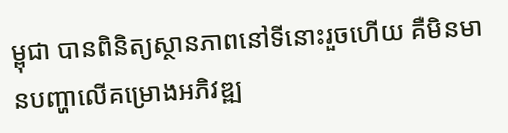ម្ពុជា បានពិនិត្យស្ថានភាពនៅទីនោះរួចហើយ គឺមិនមានបញ្ហាលើគម្រោងអភិវឌ្ឍ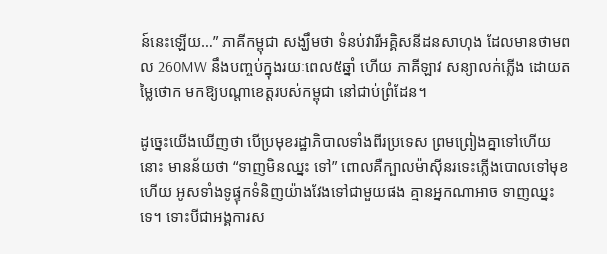ន៍នេះឡើយ…” ភាគីកម្ពុជា សង្ឃឹមថា ទំនប់វារីអគ្គិសនីដនសាហុង ដែលមានថាមពល 260MW នឹងបញ្ចប់ក្នុងរយៈពេល៥ឆ្នាំ ហើយ ភាគីឡាវ សន្យាលក់ភ្លើង ដោយតម្លៃថោក មកឱ្យបណ្តាខេត្តរបស់កម្ពុជា នៅជាប់ព្រំដែន។

ដូច្នេះយើងឃើញថា បើប្រមុខរដ្ឋាភិបាលទាំងពីរប្រទេស ព្រមព្រៀងគ្នាទៅហើយនោះ មានន័យថា “ទាញមិនឈ្នះ ទៅ” ពោលគឺក្បាលម៉ាស៊ីនរទេះភ្លើងបោលទៅមុខហើយ អូសទាំងទូផ្ទុកទំនិញយ៉ាងវែងទៅជាមួយផង គ្មានអ្នកណាអាច ទាញឈ្នះទេ។ ទោះបីជាអង្គការស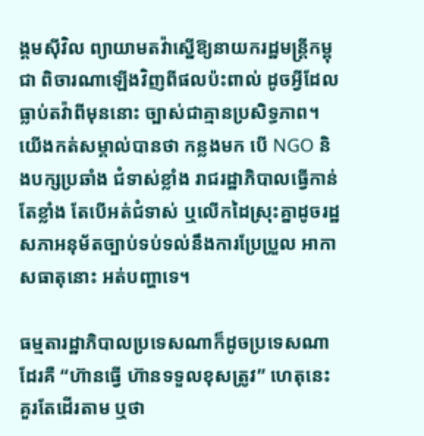ង្គមស៊ីវិល ព្យាយាមតវ៉ាស្នើឱ្យនាយករដ្ឋមន្ត្រីកម្ពុជា ពិចារណាឡើងវិញពីផលប៉ះពាល់ ដូចអ្វីដែលធ្លាប់តវ៉ាពីមុននោះ ច្បាស់ជាគ្មានប្រសិទ្ធភាព។ យើងកត់សម្គាល់បានថា កន្លងមក បើ NGO និងបក្សប្រឆាំង ជំទាស់ខ្លាំង រាជរដ្ឋាភិបាលធ្វើកាន់តែខ្លាំង តែបើអត់ជំទាស់ ឬលើកដៃស្រុះគ្នាដូចរដ្ឋសភាអនុម័តច្បាប់ទប់ទល់នឹងការប្រែប្រួល អាកាសធាតុនោះ អត់បញ្ហាទេ។

ធម្មតារដ្ឋាភិបាលប្រទេសណាក៏ដូចប្រទេសណាដែរគឺ “ហ៊ានធ្វើ ហ៊ានទទួលខុសត្រូវ” ហេតុនេះ គួរតែដើរតាម ឬថា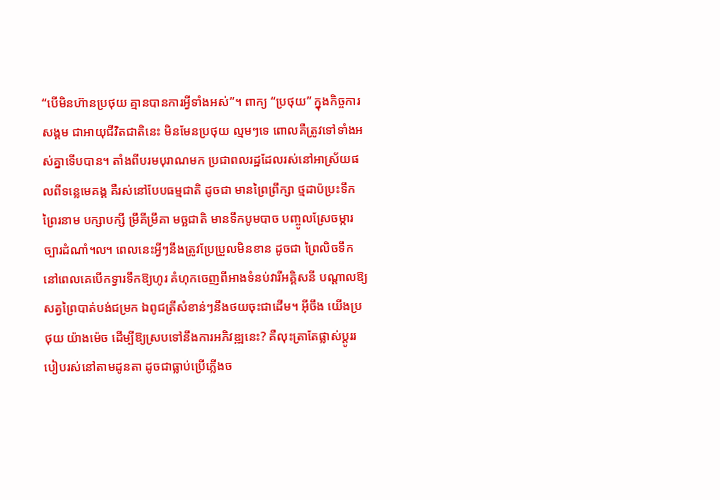“បើមិនហ៊ានប្រថុយ គ្មានបានការអ្វីទាំងអស់”។ ពាក្យ “ប្រថុយ” ក្នុងកិច្ចការសង្គម ជាអាយុជីវិតជាតិនេះ មិនមែនប្រថុយ ល្មមៗទេ ពោលគឺត្រូវទៅទាំងអស់គ្នាទើបបាន។ តាំងពីបរមបុរាណមក ប្រជាពលរដ្ឋដែលរស់នៅអាស្រ័យផលពីទន្លេមេគង្គ គឺរស់នៅបែបធម្មជាតិ ដូចជា មានព្រៃព្រឹក្សា ថ្មដាប៉ប្រះទឹក ព្រៃរនាម បក្សាបក្សី ម្រឹគីម្រឹគា មច្ឆជាតិ មានទឹកបូមបាច បញ្ចូលស្រែចម្ការច្បារដំណាំ៘ ពេលនេះអ្វីៗនឹងត្រូវប្រែប្រួលមិនខាន ដូចជា ព្រៃលិចទឹក នៅពេលគេបើកទ្វារទឹកឱ្យហូរ គំហុកចេញពីអាងទំនប់វារីអគ្គិសនី បណ្តាលឱ្យសត្វព្រៃបាត់បង់ជម្រក ឯពូជត្រីសំខាន់ៗនឹងថយចុះជាដើម។ អ៊ីចឹង យើងប្រថុយ យ៉ាងម៉េច ដើម្បីឱ្យស្របទៅនឹងការអភិវឌ្ឍនេះ? គឺលុះត្រាតែផ្លាស់ប្តូររបៀបរស់នៅតាមដូនតា ដូចជាធ្លាប់ប្រើភ្លើងច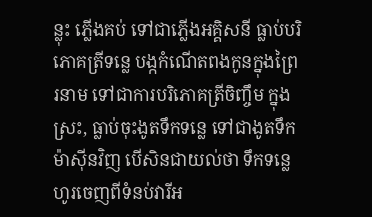ន្លុះ ភ្លើងគប់ ទៅជាភ្លើងអគ្គិសនី ធ្លាប់បរិភោគត្រីទន្លេ បង្កកំណើតពងកូនក្នុងព្រៃរនាម ទៅជាការបរិភោគត្រីចិញ្ចឹម ក្នុងស្រះ, ធ្លាប់ចុះងូតទឹកទន្លេ ទៅជាងូតទឹកម៉ាស៊ីនវិញ បើសិនជាយល់ថា ទឹកទន្លេហូរចេញពីទំនប់វារីអ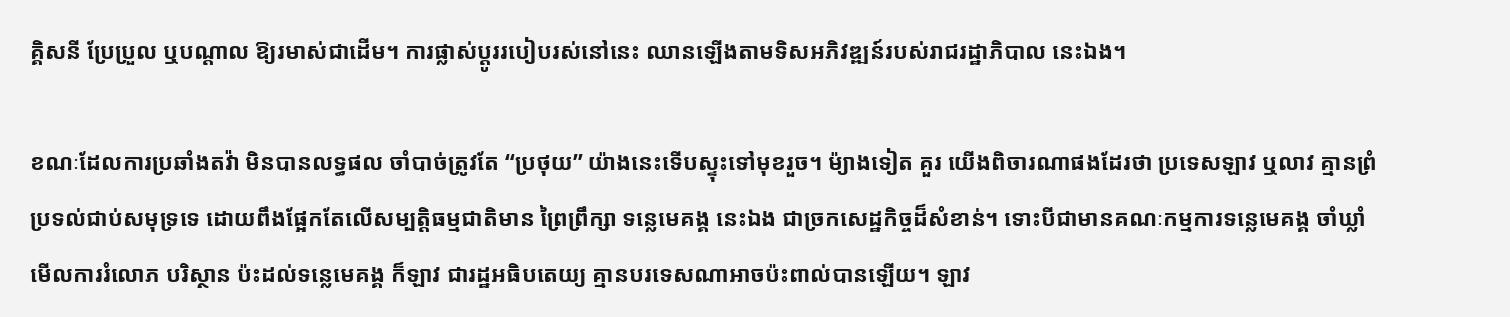គ្គិសនី ប្រែប្រួល ឬបណ្តាល ឱ្យរមាស់ជាដើម។ ការផ្លាស់ប្តូររបៀបរស់នៅនេះ ឈានឡើងតាមទិសអភិវឌ្ឍន៍របស់រាជរដ្ឋាភិបាល នេះឯង។

ខណៈដែលការប្រឆាំងតវ៉ា មិនបានលទ្ធផល ចាំបាច់ត្រូវតែ “ប្រថុយ” យ៉ាងនេះទើបស្ទុះទៅមុខរួច។ ម៉្យាងទៀត គួរ យើងពិចារណាផងដែរថា ប្រទេសឡាវ ឬលាវ គ្មានព្រំប្រទល់ជាប់សមុទ្រទេ ដោយពឹងផ្អែកតែលើសម្បត្តិធម្មជាតិមាន ព្រៃព្រឹក្សា ទន្លេមេគង្គ នេះឯង ជាច្រកសេដ្ឋកិច្ចដ៏សំខាន់។ ទោះបីជាមានគណៈកម្មការទន្លេមេគង្គ ចាំឃ្លាំមើលការរំលោភ បរិស្ថាន ប៉ះដល់ទន្លេមេគង្គ ក៏ឡាវ ជារដ្ឋអធិបតេយ្យ គ្មានបរទេសណាអាចប៉ះពាល់បានឡើយ។ ឡាវ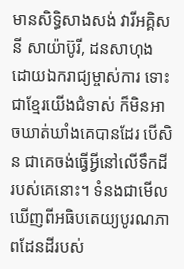មានសិទ្ធិសាងសង់ វារីអគ្គិសនី សាយ៉ាប៊ូរី, ដនសាហុង ដោយឯករាជ្យម្ចាស់ការ ទោះជាខ្មែរយើងជំទាស់ ក៏មិនអាចឃាត់ឃាំងគេបានដែរ បើសិន ជាគេចង់ធ្វើអ្វីនៅលើទឹកដីរបស់គេនោះ។ ទំនងជាមើលឃើញពីអធិបតេយ្យបូរណភាពដែនដីរបស់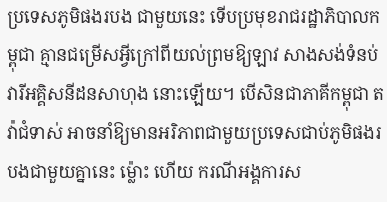ប្រទេសភូមិផងរបង ជាមួយនេះ ទើបប្រមុខរាជរដ្ឋាភិបាលកម្ពុជា គ្មានជម្រើសអ្វីក្រៅពីយល់ព្រមឱ្យឡាវ សាងសង់ទំនប់វារីអគ្គិសនីដនសាហុង នោះឡើយ។ បើសិនជាភាគីកម្ពុជា តវ៉ាជំទាស់ អាចនាំឱ្យមានអរិភាពជាមួយប្រទេសជាប់ភូមិផងរបងជាមួយគ្នានេះ ម៉្លោះ ហើយ ករណីអង្គការស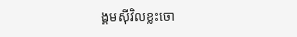ង្គមស៊ីវិលខ្លះចោ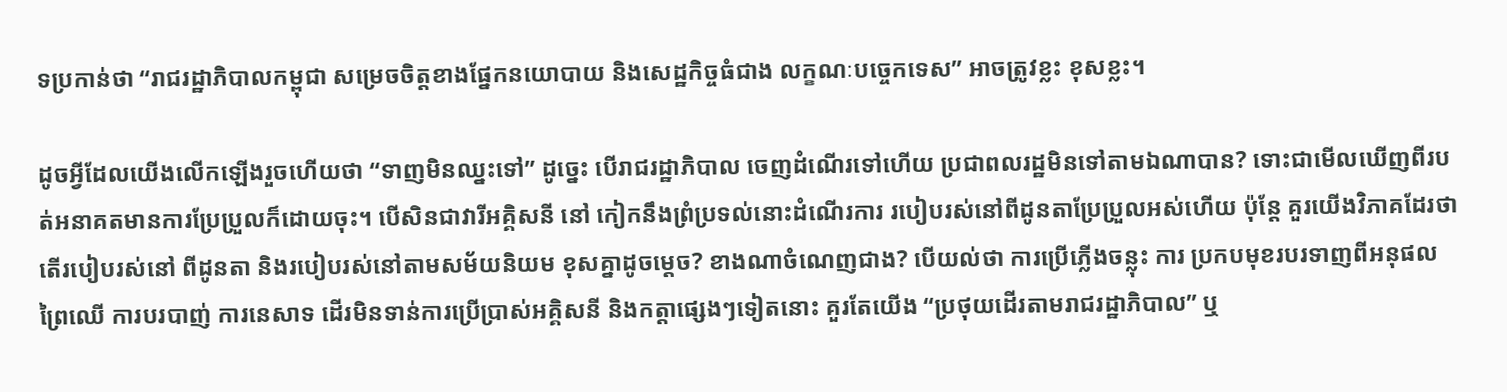ទប្រកាន់ថា “រាជរដ្ឋាភិបាលកម្ពុជា សម្រេចចិត្តខាងផ្នែកនយោបាយ និងសេដ្ឋកិច្ចធំជាង លក្ខណៈបច្ចេកទេស” អាចត្រូវខ្លះ ខុសខ្លះ។

ដូចអ្វីដែលយើងលើកឡើងរួចហើយថា “ទាញមិនឈ្នះទៅ” ដូច្នេះ បើរាជរដ្ឋាភិបាល ចេញដំណើរទៅហើយ ប្រជាពលរដ្ឋមិនទៅតាមឯណាបាន? ទោះជាមើលឃើញពីរបត់អនាគតមានការប្រែប្រួលក៏ដោយចុះ។ បើសិនជាវារីអគ្គិសនី នៅ កៀកនឹងព្រំប្រទល់នោះដំណើរការ របៀបរស់នៅពីដូនតាប្រែប្រួលអស់ហើយ ប៉ុន្តែ គួរយើងវិភាគដែរថា តើរបៀបរស់នៅ ពីដូនតា និងរបៀបរស់នៅតាមសម័យនិយម ខុសគ្នាដូចម្តេច? ខាងណាចំណេញជាង? បើយល់ថា ការប្រើភ្លើងចន្លុះ ការ ប្រកបមុខរបរទាញពីអនុផលព្រៃឈើ ការបរបាញ់ ការនេសាទ ដើរមិនទាន់ការប្រើប្រាស់អគ្គិសនី និងកត្តាផ្សេងៗទៀតនោះ គួរតែយើង “ប្រថុយដើរតាមរាជរដ្ឋាភិបាល” ឬ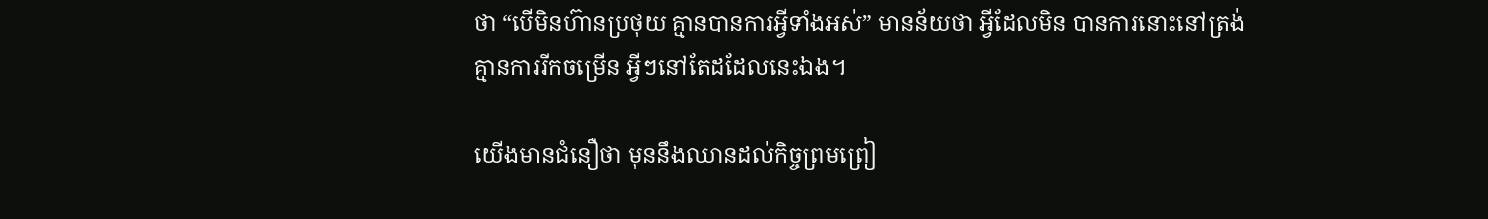ថា “បើមិនហ៊ានប្រថុយ គ្មានបានការអ្វីទាំងអស់” មានន័យថា អ្វីដែលមិន បានការនោះនៅត្រង់គ្មានការរីកចម្រើន អ្វីៗនៅតែដដែលនេះឯង។

យើងមានជំនឿថា មុននឹងឈានដល់កិច្ចព្រមព្រៀ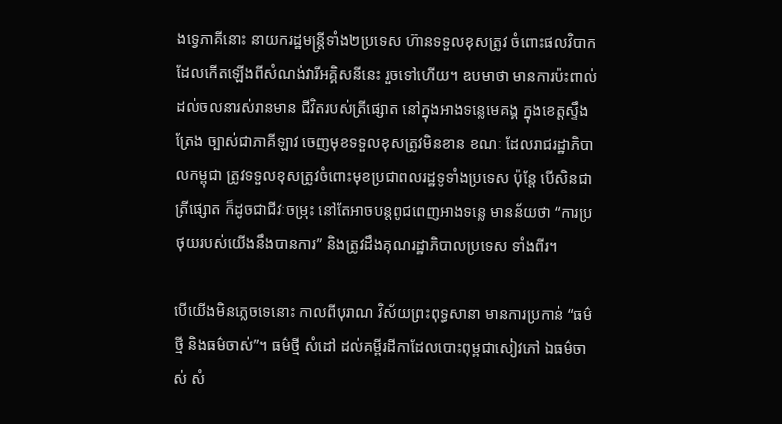ងទ្វេភាគីនោះ នាយករដ្ឋមន្ត្រីទាំង២ប្រទេស ហ៊ានទទួលខុសត្រូវ ចំពោះផលវិបាកដែលកើតឡើងពីសំណង់វារីអគ្គិសនីនេះ រួចទៅហើយ។ ឧបមាថា មានការប៉ះពាល់ដល់ចលនារស់រានមាន ជីវិតរបស់ត្រីផ្សោត នៅក្នុងអាងទន្លេមេគង្គ ក្នុងខេត្តស្ទឹងត្រែង ច្បាស់ជាភាគីឡាវ ចេញមុខទទួលខុសត្រូវមិនខាន ខណៈ ដែលរាជរដ្ឋាភិបាលកម្ពុជា ត្រូវទទួលខុសត្រូវចំពោះមុខប្រជាពលរដ្ឋទូទាំងប្រទេស ប៉ុន្តែ បើសិនជាត្រីផ្សោត ក៏ដូចជាជីវៈចម្រុះ នៅតែអាចបន្តពូជពេញអាងទន្លេ មានន័យថា “ការប្រថុយរបស់យើងនឹងបានការ” និងត្រូវដឹងគុណរដ្ឋាភិបាលប្រទេស ទាំងពីរ។

បើយើងមិនភ្លេចទេនោះ កាលពីបុរាណ វិស័យព្រះពុទ្ធសានា មានការប្រកាន់ “ធម៌ថ្មី និងធម៌ចាស់”។ ធម៌ថ្មី សំដៅ ដល់គម្ពីរដីកាដែលបោះពុម្ពជាសៀវភៅ ឯធម៌ចាស់ សំ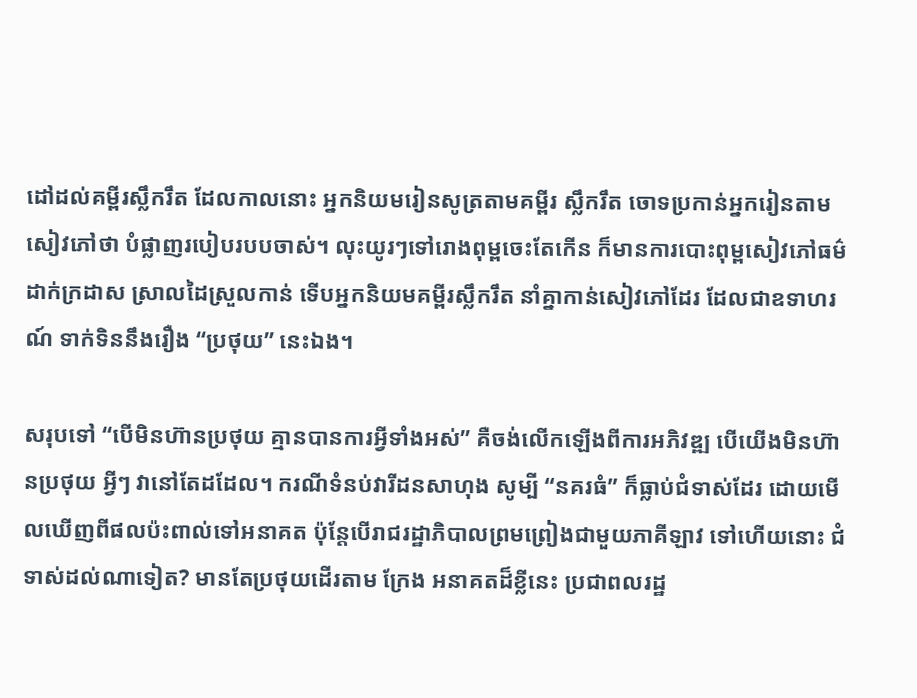ដៅដល់គម្ពីរស្លឹករឹត ដែលកាលនោះ អ្នកនិយមរៀនសូត្រតាមគម្ពីរ ស្លឹករឹត ចោទប្រកាន់អ្នករៀនតាមសៀវភៅថា បំផ្លាញរបៀបរបបចាស់។ លុះយូរៗទៅរោងពុម្ពចេះតែកើន ក៏មានការបោះពុម្ពសៀវភៅធម៌ដាក់ក្រដាស ស្រាលដៃស្រួលកាន់ ទើបអ្នកនិយមគម្ពីរស្លឹករឹត នាំគ្នាកាន់សៀវភៅដែរ ដែលជាឧទាហរណ៍ ទាក់ទិននឹងរឿង “ប្រថុយ” នេះឯង។

សរុបទៅ “បើមិនហ៊ានប្រថុយ គ្មានបានការអ្វីទាំងអស់” គឺចង់លើកឡើងពីការអភិវឌ្ឍ បើយើងមិនហ៊ានប្រថុយ អ្វីៗ វានៅតែដដែល។ ករណីទំនប់វារីដនសាហុង សូម្បី “នគរធំ” ក៏ធ្លាប់ជំទាស់ដែរ ដោយមើលឃើញពីផលប៉ះពាល់ទៅអនាគត ប៉ុន្តែបើរាជរដ្ឋាភិបាលព្រមព្រៀងជាមួយភាគីឡាវ ទៅហើយនោះ ជំទាស់ដល់ណាទៀត? មានតែប្រថុយដើរតាម ក្រែង អនាគតដ៏ខ្លីនេះ ប្រជាពលរដ្ឋ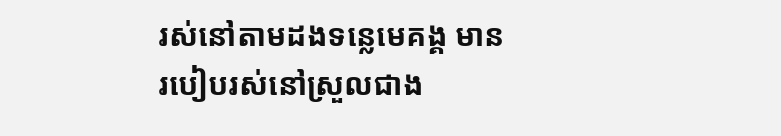រស់នៅតាមដងទន្លេមេគង្គ មានរបៀបរស់នៅស្រួលជាង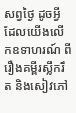សព្វថ្ងៃ ដូចអ្វីដែលយើងលើកឧទាហរណ៍ ពីរឿងគម្ពីរស្លឹករឹត និងសៀវភៅ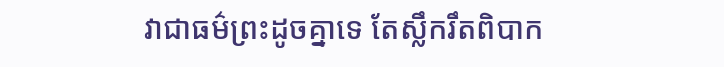វាជាធម៌ព្រះដូចគ្នាទេ តែស្លឹករឹតពិបាក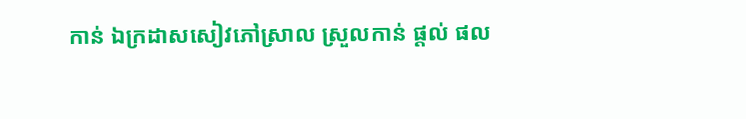កាន់ ឯក្រដាសសៀវភៅស្រាល ស្រួលកាន់ ផ្តល់ ផល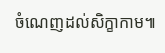ចំណេញដល់សិក្ខាកាម៕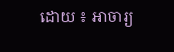ដោយ ៖ អាចារ្យ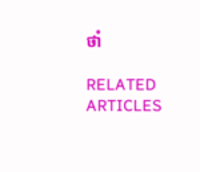ថាំ

RELATED ARTICLES